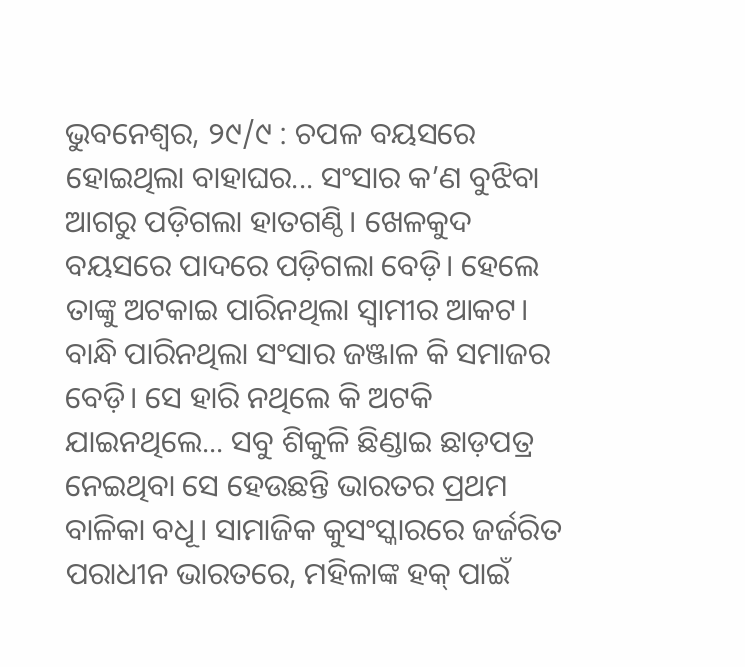ଭୁବନେଶ୍ଵର, ୨୯/୯ : ଚପଳ ବୟସରେ ହୋଇଥିଲା ବାହାଘର... ସଂସାର କ’ଣ ବୁଝିବା ଆଗରୁ ପଡ଼ିଗଲା ହାତଗଣ୍ଠି। ଖେଳକୁଦ ବୟସରେ ପାଦରେ ପଡ଼ିଗଲା ବେଡ଼ି। ହେଲେ ତାଙ୍କୁ ଅଟକାଇ ପାରିନଥିଲା ସ୍ଵାମୀର ଆକଟ। ବାନ୍ଧି ପାରିନଥିଲା ସଂସାର ଜଞ୍ଜାଳ କି ସମାଜର ବେଡ଼ି। ସେ ହାରି ନଥିଲେ କି ଅଟକି ଯାଇନଥିଲେ... ସବୁ ଶିକୁଳି ଛିଣ୍ଡାଇ ଛାଡ଼ପତ୍ର ନେଇଥିବା ସେ ହେଉଛନ୍ତି ଭାରତର ପ୍ରଥମ ବାଳିକା ବଧୂ। ସାମାଜିକ କୁସଂସ୍କାରରେ ଜର୍ଜରିତ ପରାଧୀନ ଭାରତରେ, ମହିଳାଙ୍କ ହକ୍ ପାଇଁ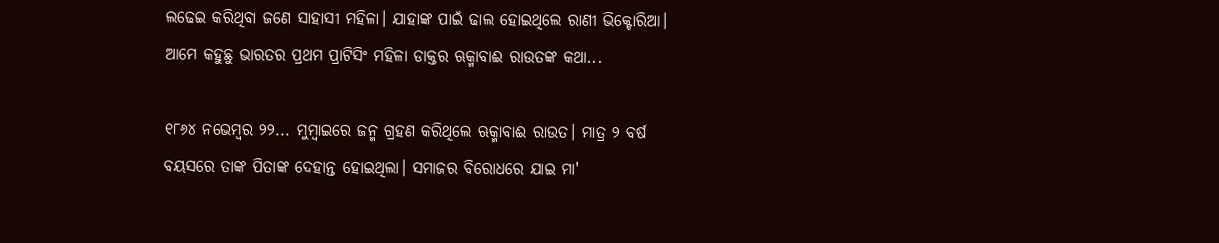ଲଢେଇ କରିଥିବା ଜଣେ ସାହାସୀ ମହିଳା। ଯାହାଙ୍କ ପାଇଁ ଢାଲ ହୋଇଥିଲେ ରାଣୀ ଭିକ୍ଟୋରିଆ। ଆମେ କହୁଛୁ ଭାରତର ପ୍ରଥମ ପ୍ରାଟିସିଂ ମହିଳା ଡାକ୍ତର ଋକ୍ମାବାଈ ରାଉତଙ୍କ କଥା...

୧୮୬୪ ନଭେମ୍ଵର ୨୨... ମୁମ୍ଵାଇରେ ଜନ୍ମ ଗ୍ରହଣ କରିଥିଲେ ଋକ୍ମାବାଈ ରାଉତ। ମାତ୍ର ୨ ବର୍ଷ ବୟସରେ ତାଙ୍କ ପିତାଙ୍କ ଦେହାନ୍ତ ହୋଇଥିଲା। ସମାଜର ବିରୋଧରେ ଯାଇ ମା'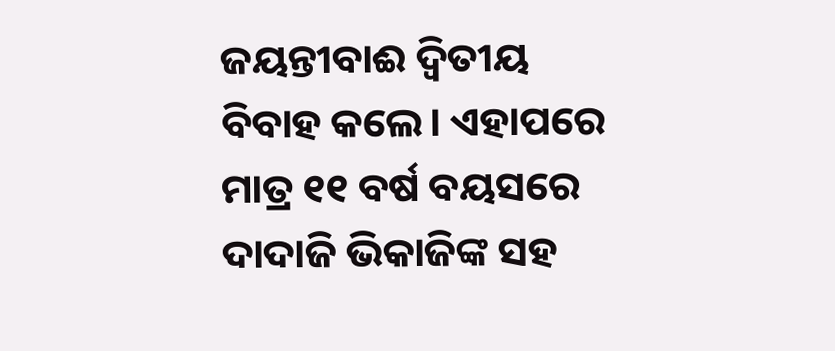ଜୟନ୍ତୀବାଈ ଦ୍ଵିତୀୟ ବିବାହ କଲେ। ଏହାପରେ ମାତ୍ର ୧୧ ବର୍ଷ ବୟସରେ ଦାଦାଜି ଭିକାଜିଙ୍କ ସହ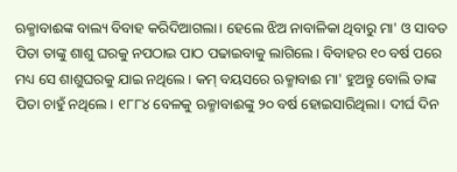ଋକ୍ମାବାଈଙ୍କ ବାଲ୍ୟ ବିବାହ କରିଦିଆଗଲା। ହେଲେ ଝିଅ ନାବାଳିକା ଥିବାରୁ ମା' ଓ ସାବତ ପିତା ତାଙ୍କୁ ଶାଶୁ ଘରକୁ ନପଠାଇ ପାଠ ପଢାଇବାକୁ ଲାଗିଲେ। ବିବାହର ୧୦ ବର୍ଷ ପରେ ମଧ୍ୟ ସେ ଶାଶୁଘରକୁ ଯାଇ ନଥିଲେ। କମ୍ ବୟସରେ ଋକ୍ମାବାଈ ମା' ହୁଅନ୍ତୁ ବୋଲି ତାଙ୍କ ପିତା ଚାହୁଁ ନଥିଲେ। ୧୮୮୪ ବେଳକୁ ଋକ୍ମାବାଈଙ୍କୁ ୨୦ ବର୍ଷ ହୋଇସାରିଥିଲା। ଦୀର୍ଘ ଦିନ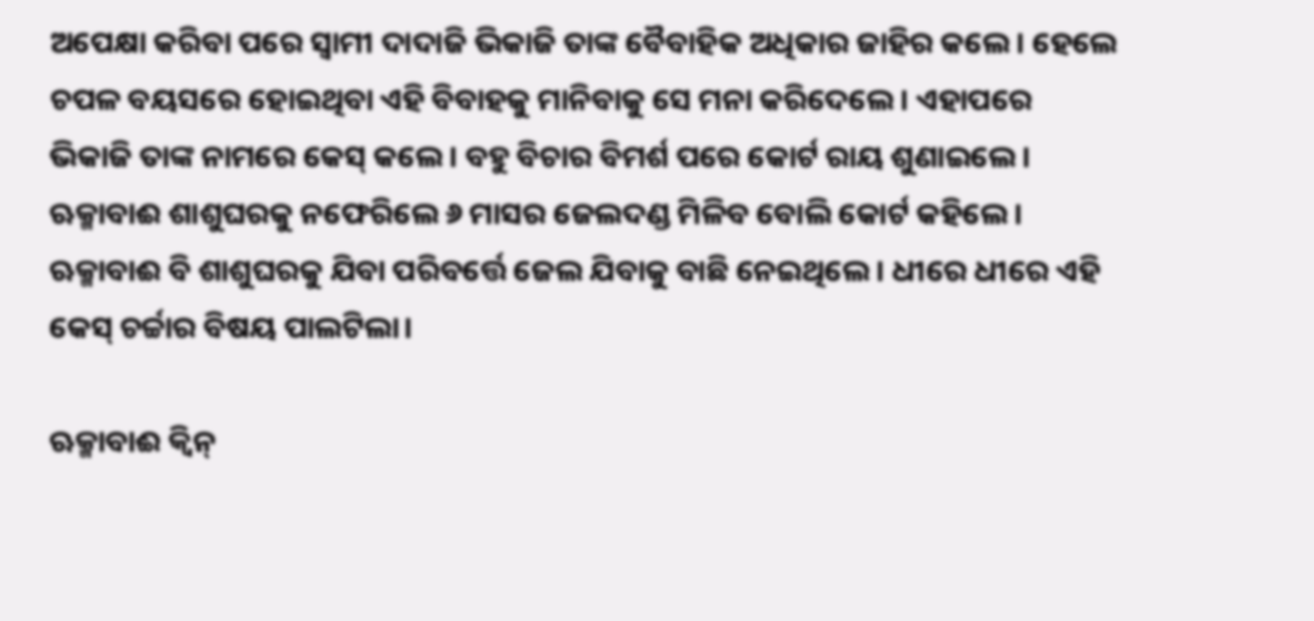ଅପେକ୍ଷା କରିବା ପରେ ସ୍ଵାମୀ ଦାଦାଜି ଭିକାଜି ତାଙ୍କ ବୈବାହିକ ଅଧିକାର ଜାହିର କଲେ। ହେଲେ ଚପଳ ବୟସରେ ହୋଇଥିବା ଏହି ବିବାହକୁ ମାନିବାକୁ ସେ ମନା କରିଦେଲେ। ଏହାପରେ ଭିକାଜି ତାଙ୍କ ନାମରେ କେସ୍ କଲେ। ବହୁ ବିଚାର ବିମର୍ଶ ପରେ କୋର୍ଟ ରାୟ ଶୁଣାଇଲେ। ଋକ୍ମାବାଈ ଶାଶୁଘରକୁ ନଫେରିଲେ ୬ ମାସର ଜେଲଦଣ୍ଡ ମିଳିବ ବୋଲି କୋର୍ଟ କହିଲେ। ଋକ୍ମାବାଈ ବି ଶାଶୁଘରକୁ ଯିବା ପରିବର୍ତ୍ତେ ଜେଲ ଯିବାକୁ ବାଛି ନେଇଥିଲେ। ଧୀରେ ଧୀରେ ଏହି କେସ୍ ଚର୍ଚ୍ଚାର ବିଷୟ ପାଲଟିଲା।

ଋକ୍ମାବାଈ କ୍ଵିନ୍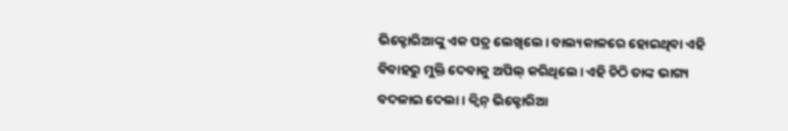ଭିକ୍ଟୋରିଆଙ୍କୁ ଏକ ପତ୍ର ଲେଖିଲେ। ବାଲ୍ୟକାଳରେ ହୋଇଥିବା ଏହି ବିବାହରୁ ମୁକ୍ତି ଦେବାକୁ ଅପିଲ୍ କରିଥିଲେ। ଏହି ଚିଠି ତାଙ୍କ ଭାଗ୍ୟ ବଦଳାଇ ଦେଲା। କ୍ଵିନ୍ ଭିକ୍ଟୋରିଆ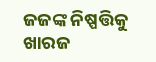ଜଜଙ୍କ ନିଷ୍ପତ୍ତିକୁ ଖାରଜ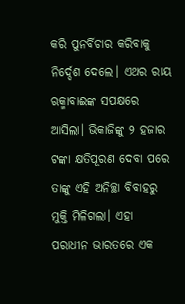କରି ପୁନର୍ବିଚାର କରିବାକୁ ନିର୍ଦ୍ଦେଶ ଦେଲେ। ଏଥର ରାୟ ଋକ୍ମାବାଈଙ୍କ ସପକ୍ଷରେ ଆସିଲା। ଭିକାଜିଙ୍କୁ ୨ ହଜାର ଟଙ୍କା କ୍ଷତିପୂରଣ ଦେବା ପରେ ତାଙ୍କୁ ଏହି ଅନିଚ୍ଛା ବିବାହରୁ ମୁକ୍ତି ମିଳିଗଲା। ଏହା ପରାଧୀନ ଭାରତରେ ଏକ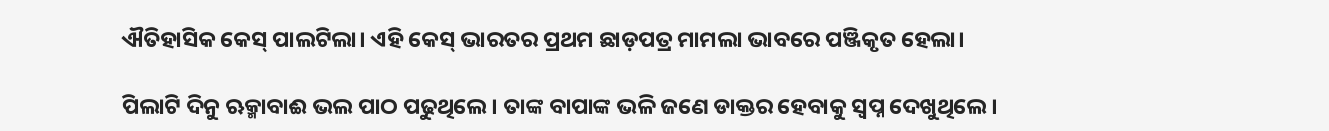ଐତିହାସିକ କେସ୍ ପାଲଟିଲା। ଏହି କେସ୍ ଭାରତର ପ୍ରଥମ ଛାଡ଼ପତ୍ର ମାମଲା ଭାବରେ ପଞ୍ଜିକୃତ ହେଲା।

ପିଲାଟି ଦିନୁ ଋକ୍ମାବାଈ ଭଲ ପାଠ ପଢୁଥିଲେ। ତାଙ୍କ ବାପାଙ୍କ ଭଳି ଜଣେ ଡାକ୍ତର ହେବାକୁ ସ୍ଵପ୍ନ ଦେଖୁଥିଲେ।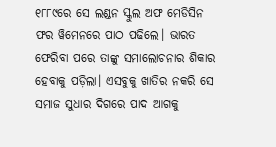୧୮୮୯ରେ ସେ ଲଣ୍ଡନ ସ୍କୁଲ ଅଫ ମେଡିସିନ ଫର ୱିମେନରେ ପାଠ ପଢିଲେ। ଭାରତ ଫେରିବା ପରେ ତାଙ୍କୁ ସମାଲୋଚନାର ଶିକାର ହେବାକୁ ପଡ଼ିଲା। ଏସବୁକୁ ଖାତିର ନକରି ସେ ସମାଜ ସୁଧାର ଦିଗରେ ପାଦ ଆଗକୁ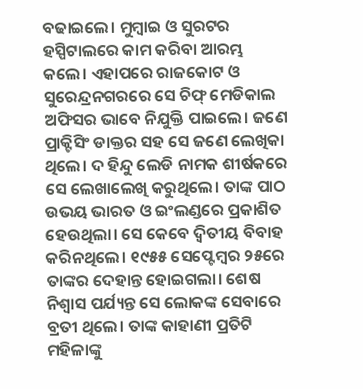ବଢାଇଲେ। ମୁମ୍ଵାଇ ଓ ସୁରଟର ହସ୍ପିଟାଲରେ କାମ କରିବା ଆରମ୍ଭ କଲେ। ଏହାପରେ ରାଜକୋଟ ଓ ସୁରେନ୍ଦ୍ରନଗରରେ ସେ ଚିଫ୍ ମେଡିକାଲ ଅଫିସର ଭାବେ ନିଯୁକ୍ତି ପାଇଲେ। ଜଣେ ପ୍ରାକ୍ଟିସିଂ ଡାକ୍ତର ସହ ସେ ଜଣେ ଲେଖିକା ଥିଲେ। ଦ ହିନ୍ଦୁ ଲେଡି ନାମକ ଶୀର୍ଷକରେ ସେ ଲେଖାଲେଖି କରୁଥିଲେ। ତାଙ୍କ ପାଠ ଉଭୟ ଭାରତ ଓ ଇଂଲଣ୍ଡରେ ପ୍ରକାଶିତ ହେଉଥିଲା। ସେ କେବେ ଦ୍ଵିତୀୟ ବିବାହ କରିନଥିଲେ। ୧୯୫୫ ସେପ୍ଟେମ୍ଵର ୨୫ରେ ତାଙ୍କର ଦେହାନ୍ତ ହୋଇଗଲା। ଶେଷ ନିଶ୍ଵାସ ପର୍ଯ୍ୟନ୍ତ ସେ ଲୋକଙ୍କ ସେବାରେ ବ୍ରତୀ ଥିଲେ। ତାଙ୍କ କାହାଣୀ ପ୍ରତିଟି ମହିଳାଙ୍କୁ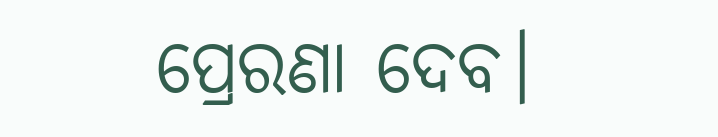ପ୍ରେରଣା ଦେବ।